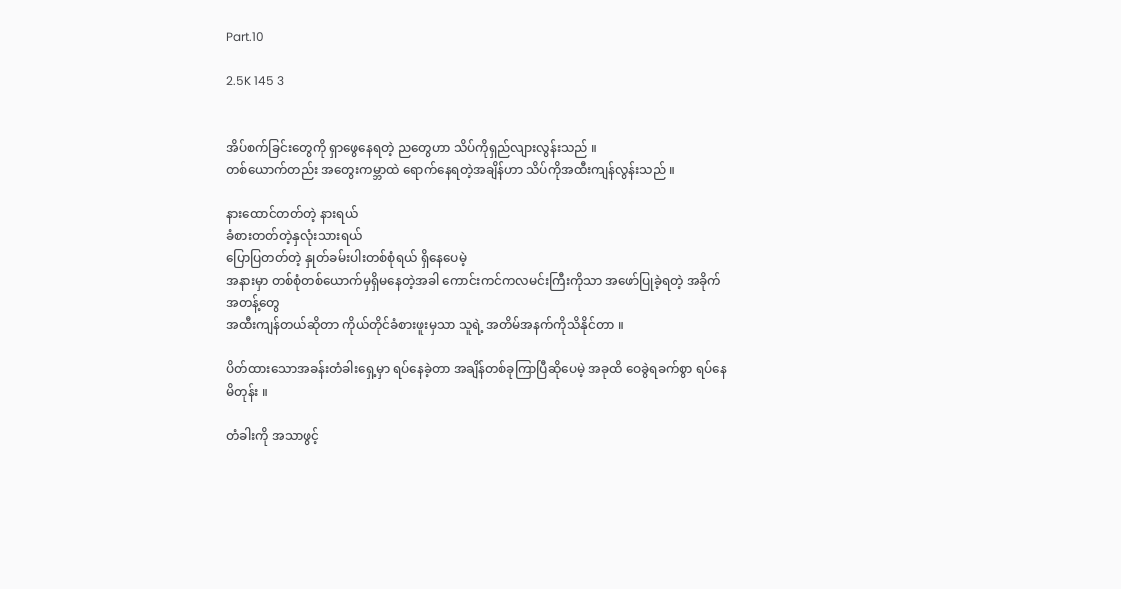Part.10

2.5K 145 3


အိပ်စက်ခြင်းတွေကို ရှာဖွေနေရတဲ့ ညတွေဟာ သိပ်ကိုရှည်လျားလွန်းသည် ။
တစ်ယောက်တည်း အတွေးကမ္ဘာထဲ ရောက်နေရတဲ့အချိန်ဟာ သိပ်ကိုအထီးကျန်လွန်းသည် ။

နားထောင်တတ်တဲ့ နားရယ်
ခံစားတတ်တဲ့နှလုံးသားရယ်
ပြောပြတတ်တဲ့ နှုတ်ခမ်းပါးတစ်စုံရယ် ရှိနေပေမဲ့
အနားမှာ တစ်စုံတစ်ယောက်မှရှိမနေတဲ့အခါ ကောင်းကင်ကလမင်းကြီးကိုသာ အဖော်ပြုခဲ့ရတဲ့ အခိုက်အတန့်တွေ
အထီးကျန်တယ်ဆိုတာ ကိုယ်တိုင်ခံစားဖူးမှသာ သူရဲ့ အတိမ်အနက်ကိုသိနိုင်တာ ။

ပိတ်ထားသောအခန်းတံခါးရှေ့မှာ ရပ်နေခဲ့တာ အချိန်တစ်ခုကြာပြီဆိုပေမဲ့ အခုထိ ဝေခွဲရခက်စွာ ရပ်နေမိတုန်း ။

တံခါးကို အသာဖွင့်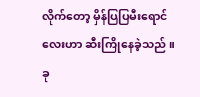လိုက်တော့ မှိန်ပြပြမီးရောင်လေးဟာ ဆီးကြိုနေခဲ့သည် ။
ခု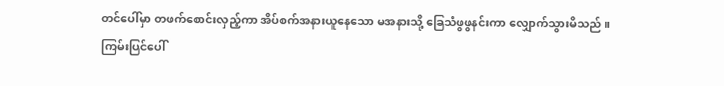တင်ပေါ်မှာ တဖက်စောင်းလှည့်ကာ အိပ်စက်အနားယူနေသော မအနားသို့ ခြေသံဖွဖွနင်းကာ လျှောက်သွားမိသည် ။
ကြမ်းပြင်ပေါ်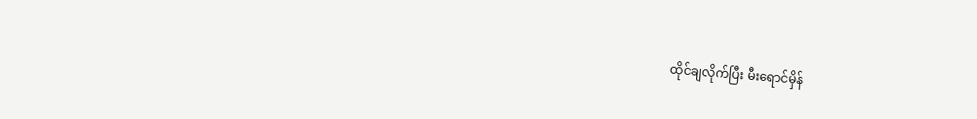ထိုင်ချလိုက်ပြီး မီးရောင်မှိန်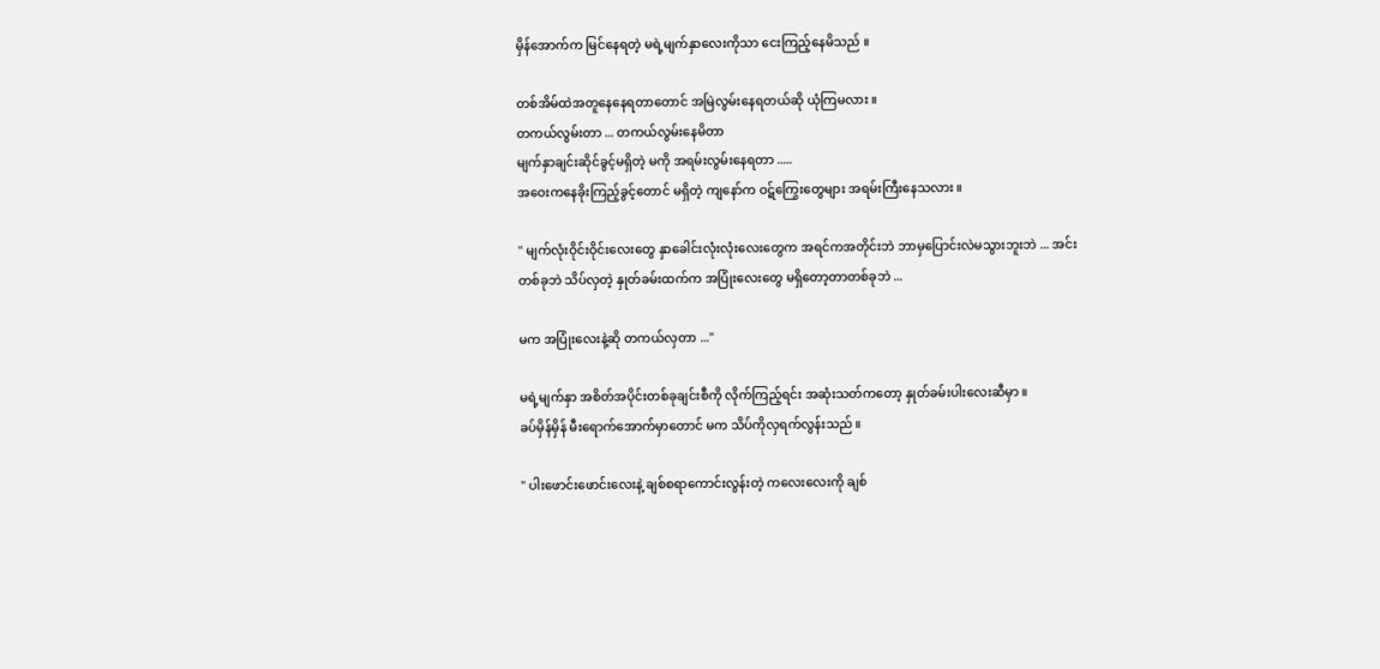မှိန်အောက်က မြင်နေရတဲ့ မရဲ့မျက်နှာလေးကိုသာ ငေးကြည့်နေမိသည် ။

တစ်အိမ်ထဲအတူနေနေရတာ‌တောင် အမြဲလွမ်းနေရတယ်ဆို ယုံကြမလား ။
တကယ်လွမ်းတာ ... တကယ်လွမ်းနေမိတာ
မျက်နှာချင်းဆိုင်ခွင့်မရှိတဲ့ မကို အရမ်းလွမ်းနေရတာ .....
အဝေးကနေခိုးကြည့်ခွင့်‌တောင် မရှိတဲ့ ကျနော်က ဝဋ်ကြွေးတွေများ အရမ်းကြီးနေသလား ။

" မျက်လုံးဝိုင်းဝိုင်းလေးတွေ နှာခေါင်းလုံးလုံးလေးတွေက အရင်ကအတိုင်းဘဲ ဘာမှပြောင်းလဲမသွားဘူးဘဲ ... အင်း
တစ်ခုဘဲ သိပ်လှတဲ့ နှုတ်ခမ်းထက်က အပြုံးလေးတွေ မရှိတော့တာတစ်ခုဘဲ ...

မက အပြုံးလေးနဲ့ဆို တကယ်လှတာ ..."

မရဲ့မျက်နှာ အစိတ်အပိုင်းတစ်ခုချင်းစီကို လိုက်ကြည့်ရင်း အဆုံးသတ်ကတော့ နှုတ်ခမ်းပါးလေးဆီမှာ ။
ခပ်မှိန်မှိန် မီးရောက်အောက်မှာတောင် မက သိပ်ကိုလှရက်လွန်းသည် ။

" ပါးဖောင်းဖောင်းလေးနဲ့ ချစ်စရာကောင်းလွန်းတဲ့ ကလေးလေးကို ချစ်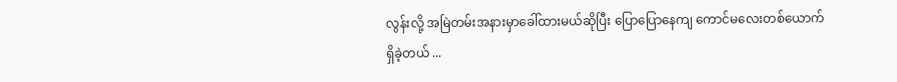လွန်းလို့ အမြဲတမ်းအနားမှာခေါ်ထားမယ်ဆိုပြီး ပြောပြောနေကျ ကောင်မလေးတစ်ယောက်ရှိခဲ့တယ် ...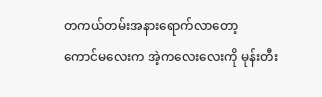တကယ်တမ်းအနားရောက်လာတော့
ကောင်မလေးက အဲ့ကလေးလေးကို မုန်းတီး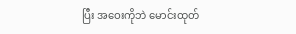ပြီး အဝေးကိုဘဲ မောင်းထုတ်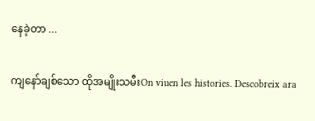နေခဲ့တာ ...

ကျနော်ချစ်သော ထိုအမျိုးသမီးOn viuen les histories. Descobreix ara